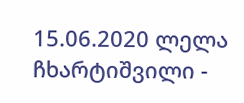15.06.2020 ლელა ჩხარტიშვილი -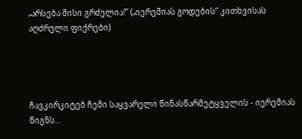„არსება მისი გრძელია!“ („იერემიას გოდების“ კითხვისას აღძრული ფიქრები)




ჩავკირკიტებ ჩემი საყვარელი წინასწარმეტყველის - იერემიას წიგნს...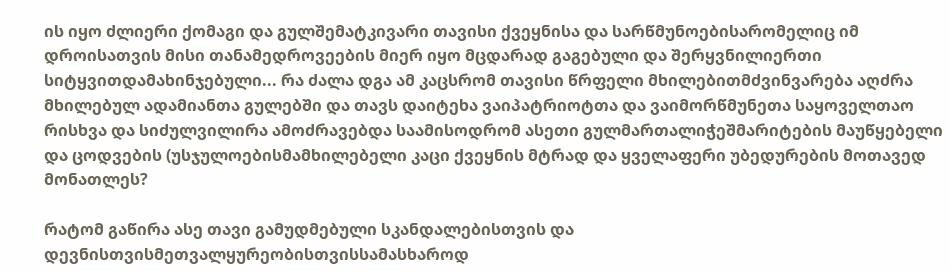ის იყო ძლიერი ქომაგი და გულშემატკივარი თავისი ქვეყნისა და სარწმუნოებისარომელიც იმ დროისათვის მისი თანამედროვეების მიერ იყო მცდარად გაგებული და შერყვნილიერთი სიტყვითდამახინჯებული... რა ძალა დგა ამ კაცსრომ თავისი წრფელი მხილებითმძვინვარება აღძრა მხილებულ ადამიანთა გულებში და თავს დაიტეხა ვაიპატრიოტთა და ვაიმორწმუნეთა საყოველთაო რისხვა და სიძულვილირა ამოძრავებდა საამისოდრომ ასეთი გულმართალიჭეშმარიტების მაუწყებელი და ცოდვების (უსჯულოებისმამხილებელი კაცი ქვეყნის მტრად და ყველაფერი უბედურების მოთავედ მონათლეს?

რატომ გაწირა ასე თავი გამუდმებული სკანდალებისთვის და დევნისთვისმეთვალყურეობისთვისსამასხაროდ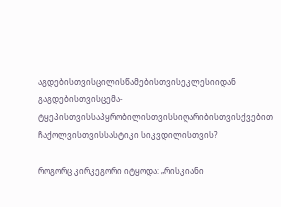აგდებისთვისცილისწამებისთვისეკლესიიდან გაგდებისთვისცემა-ტყეპისთვისსაპყრობილისთვისსიღარიბისთვისქვებით ჩაქოლვისთვისსასტიკი სიკვდილისთვის?

როგორც კირკეგორი იტყოდა: „რისკიანი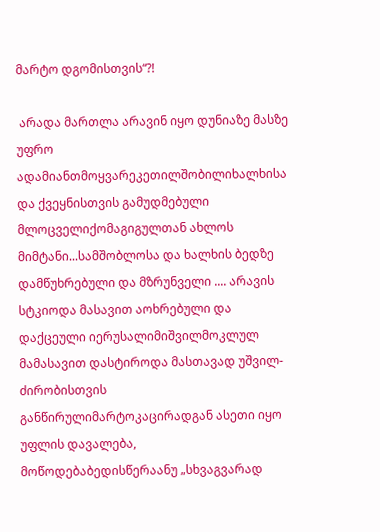მარტო დგომისთვის“?!

 არადა მართლა არავინ იყო დუნიაზე მასზე უფრო ადამიანთმოყვარეკეთილშობილიხალხისა და ქვეყნისთვის გამუდმებული მლოცველიქომაგიგულთან ახლოს მიმტანი...სამშობლოსა და ხალხის ბედზე დამწუხრებული და მზრუნველი .... არავის სტკიოდა მასავით აოხრებული და დაქცეული იერუსალიმიშვილმოკლულ მამასავით დასტიროდა მასთავად უშვილ-ძირობისთვის განწირულიმარტოკაცირადგან ასეთი იყო უფლის დავალება, მოწოდებაბედისწერაანუ „სხვაგვარად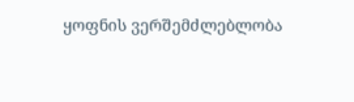ყოფნის ვერშემძლებლობა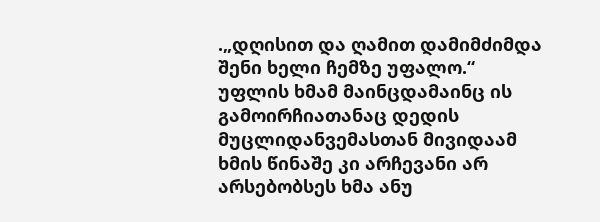.„დღისით და ღამით დამიმძიმდა შენი ხელი ჩემზე უფალო.“ უფლის ხმამ მაინცდამაინც ის გამოირჩიათანაც დედის მუცლიდანვემასთან მივიდაამ ხმის წინაშე კი არჩევანი არ არსებობსეს ხმა ანუ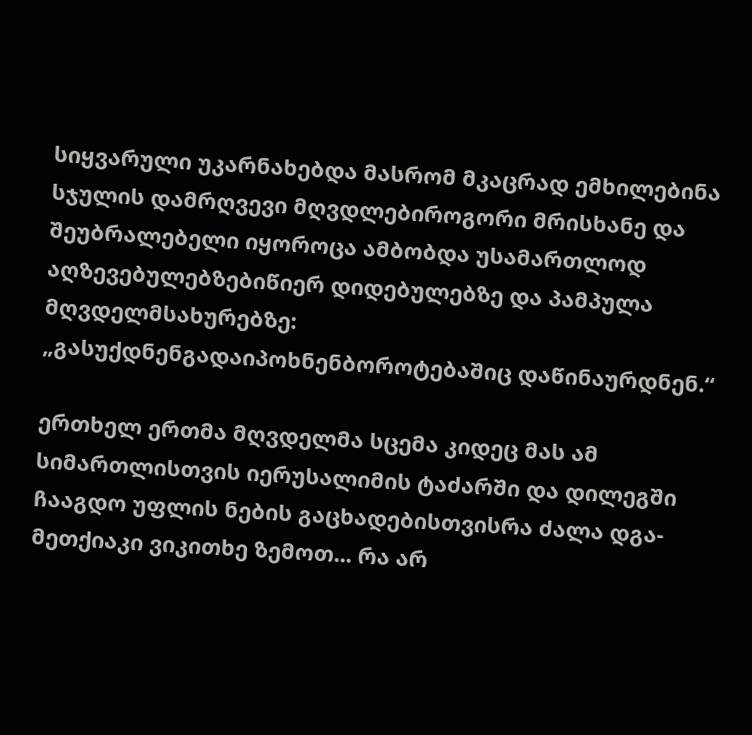სიყვარული უკარნახებდა მასრომ მკაცრად ემხილებინა სჯულის დამრღვევი მღვდლებიროგორი მრისხანე და შეუბრალებელი იყოროცა ამბობდა უსამართლოდ აღზევებულებზებიწიერ დიდებულებზე და პამპულა მღვდელმსახურებზე: „გასუქდნენგადაიპოხნენბოროტებაშიც დაწინაურდნენ.“

ერთხელ ერთმა მღვდელმა სცემა კიდეც მას ამ სიმართლისთვის იერუსალიმის ტაძარში და დილეგში ჩააგდო უფლის ნების გაცხადებისთვისრა ძალა დგა-მეთქიაკი ვიკითხე ზემოთ... რა არ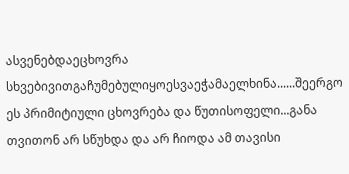ასვენებდაეცხოვრა სხვებივითგაჩუმებულიყოესვაეჭამაელხინა......შეერგო ეს პრიმიტიული ცხოვრება და წუთისოფელი...განა თვითონ არ სწუხდა და არ ჩიოდა ამ თავისი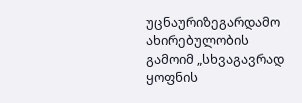უცნაურიზეგარდამო ახირებულობის გამოიმ „სხვაგავრად ყოფნის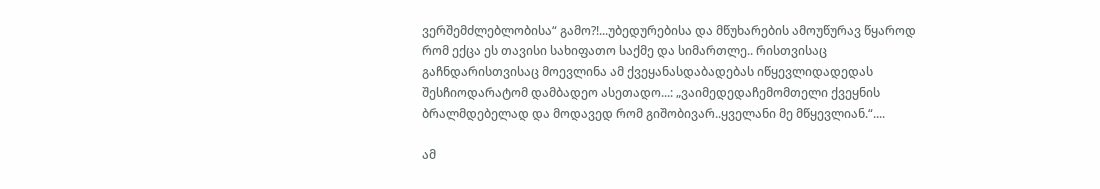ვერშემძლებლობისა“ გამო?!...უბედურებისა და მწუხარების ამოუწურავ წყაროდ რომ ექცა ეს თავისი სახიფათო საქმე და სიმართლე.. რისთვისაც გაჩნდარისთვისაც მოევლინა ამ ქვეყანასდაბადებას იწყევლიდადედას შესჩიოდარატომ დამბადეო ასეთადო...: „ვაიმედედაჩემომთელი ქვეყნის ბრალმდებელად და მოდავედ რომ გიშობივარ..ყველანი მე მწყევლიან.“....

ამ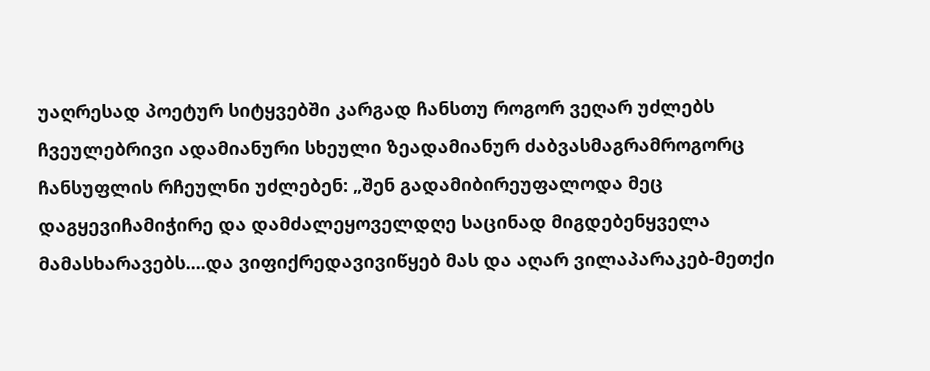უაღრესად პოეტურ სიტყვებში კარგად ჩანსთუ როგორ ვეღარ უძლებს ჩვეულებრივი ადამიანური სხეული ზეადამიანურ ძაბვასმაგრამროგორც ჩანსუფლის რჩეულნი უძლებენ: „შენ გადამიბირეუფალოდა მეც დაგყევიჩამიჭირე და დამძალეყოველდღე საცინად მიგდებენყველა მამასხარავებს....და ვიფიქრედავივიწყებ მას და აღარ ვილაპარაკებ-მეთქი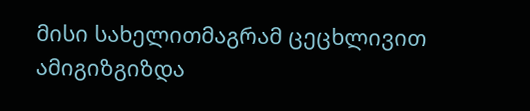მისი სახელითმაგრამ ცეცხლივით ამიგიზგიზდა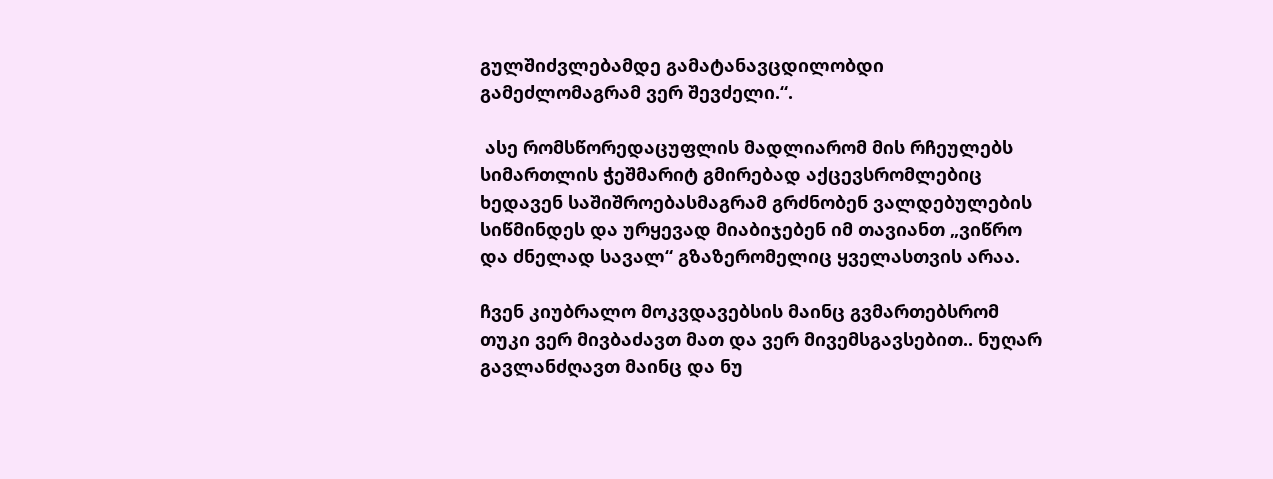გულშიძვლებამდე გამატანავცდილობდი გამეძლომაგრამ ვერ შევძელი.“.

 ასე რომსწორედაცუფლის მადლიარომ მის რჩეულებს სიმართლის ჭეშმარიტ გმირებად აქცევსრომლებიც ხედავენ საშიშროებასმაგრამ გრძნობენ ვალდებულების სიწმინდეს და ურყევად მიაბიჯებენ იმ თავიანთ „ვიწრო და ძნელად სავალ“ გზაზერომელიც ყველასთვის არაა.

ჩვენ კიუბრალო მოკვდავებსის მაინც გვმართებსრომ თუკი ვერ მივბაძავთ მათ და ვერ მივემსგავსებით.. ნუღარ გავლანძღავთ მაინც და ნუ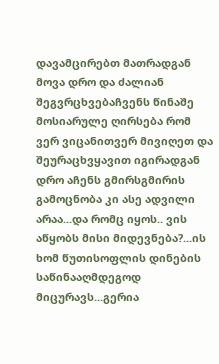დავამცირებთ მათრადგან მოვა დრო და ძალიან შეგვრცხვებაჩვენს წინაშე მოსიარულე ღირსება რომ ვერ ვიცანითვერ მივიღეთ და შეურაცხვყავით იგირადგან დრო აჩენს გმირსგმირის გამოცნობა კი ასე ადვილი არაა...და რომც იყოს.. ვის აწყობს მისი მიდევნება?...ის ხომ წუთისოფლის დინების საწინააღმდეგოდ მიცურავს...გერია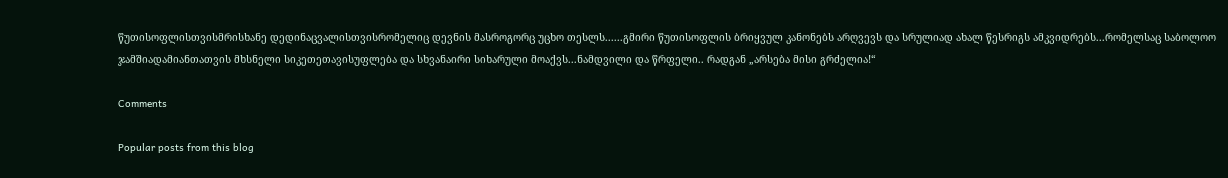წუთისოფლისთვისმრისხანე დედინაცვალისთვისრომელიც დევნის მასროგორც უცხო თესლს......გმირი წუთისოფლის ბრიყვულ კანონებს არღვევს და სრულიად ახალ წესრიგს ამკვიდრებს...რომელსაც საბოლოო ჯამშიადამიანთათვის მხსნელი სიკეთეთავისუფლება და სხვანაირი სიხარული მოაქვს...ნამდვილი და წრფელი.. რადგან „არსება მისი გრძელია!“

Comments

Popular posts from this blog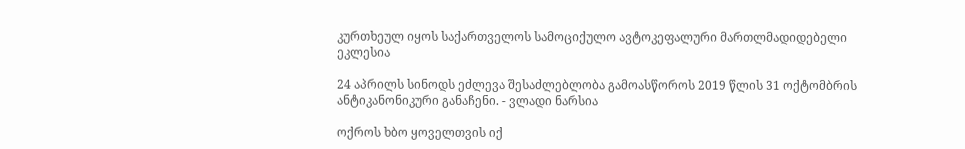კურთხეულ იყოს საქართველოს სამოციქულო ავტოკეფალური მართლმადიდებელი ეკლესია

24 აპრილს სინოდს ეძლევა შესაძლებლობა გამოასწოროს 2019 წლის 31 ოქტომბრის ანტიკანონიკური განაჩენი. - ვლადი ნარსია

ოქროს ხბო ყოველთვის იქ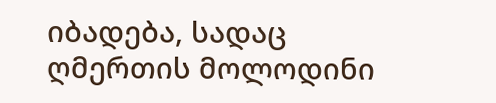იბადება, სადაც ღმერთის მოლოდინი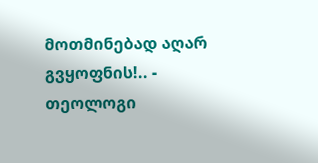მოთმინებად აღარ გვყოფნის!.. - თეოლოგი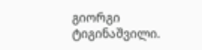გიორგი ტიგინაშვილი.